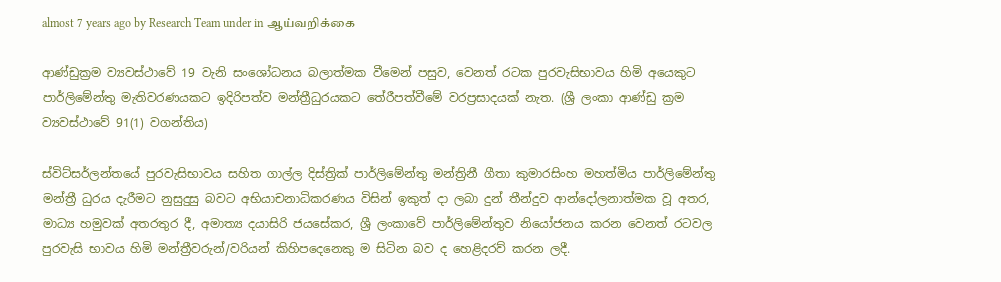almost 7 years ago by Research Team under in ஆய்வறிக்கை

ආණ්ඩුක්‍ර‍ම ව්‍යවස්ථාවේ 19 වැනි සංශෝධනය බලාත්මක වීමෙන් පසුව, වෙනත් රටක පුරවැසිභාවය හිමි අයෙකුට පාර්ලිමේන්තු මැතිවරණයකට ඉදිරිපත්ව මන්ත්‍රීධුරයකට තේරීපත්වීමේ වරප්‍ර‍සාදයක් නැත. (ශ්‍රී ලංකා ආණ්ඩු ක්‍ර‍ම ව්‍යවස්ථාවේ 91(1) වගන්තිය)

ස්විට්සර්ලන්තයේ පුරවැසිභාවය සහිත ගාල්ල දිස්ත්‍රික් පාර්ලිමේන්තු මන්ත්‍රිනී ගීතා කුමාරසිංහ මහත්මිය පාර්ලිමේන්තු මන්ත්‍රී ධුරය දැරීමට නුසුදුසු බවට අභියාචනාධිකරණය විසින් ඉකුත් දා ලබා දුන් තීන්දුව ආන්දෝලනාත්මක වූ අතර, මාධ්‍ය හමුවක් අතරතුර දී, අමාත්‍ය දයාසිරි ජයසේකර, ශ්‍රී ලංකාවේ පාර්ලිමේන්තුව නියෝජනය කරන වෙනත් රටවල පුරවැසි භාවය හිමි මන්ත්‍රීවරුන්/වරියන් කිහිපදෙනෙකු ම සිටින බව ද හෙළිදරව් කරන ලදී.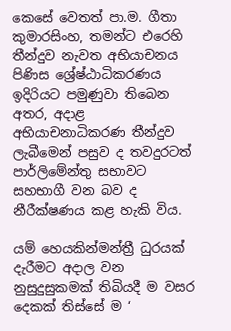කෙසේ වෙතත් පා.ම. ගීතා කුමාරසිංහ, තමන්ට එරෙහි තීන්දුව නැවත අභියාචනය පිණිස ශ්‍රේෂ්ඨාධිකරණය ඉදිරියට පමුණුවා තිබෙන අතර, අදාළ අභියාචනාධිකරණ තීන්දුව ලැබීමෙන් පසුව ද තවදුරටත් පාර්ලිමේන්තු සභාවට සහභාගී වන බව ද නීරීක්ෂණය කළ හැකි විය.

යම් හෙයකින්මන්ත්‍රී ධුරයක් දැරීමට අදාල වන නුසුදුසුකමක් තිබියදී ම වසර දෙකක් තිස්සේ ම ‘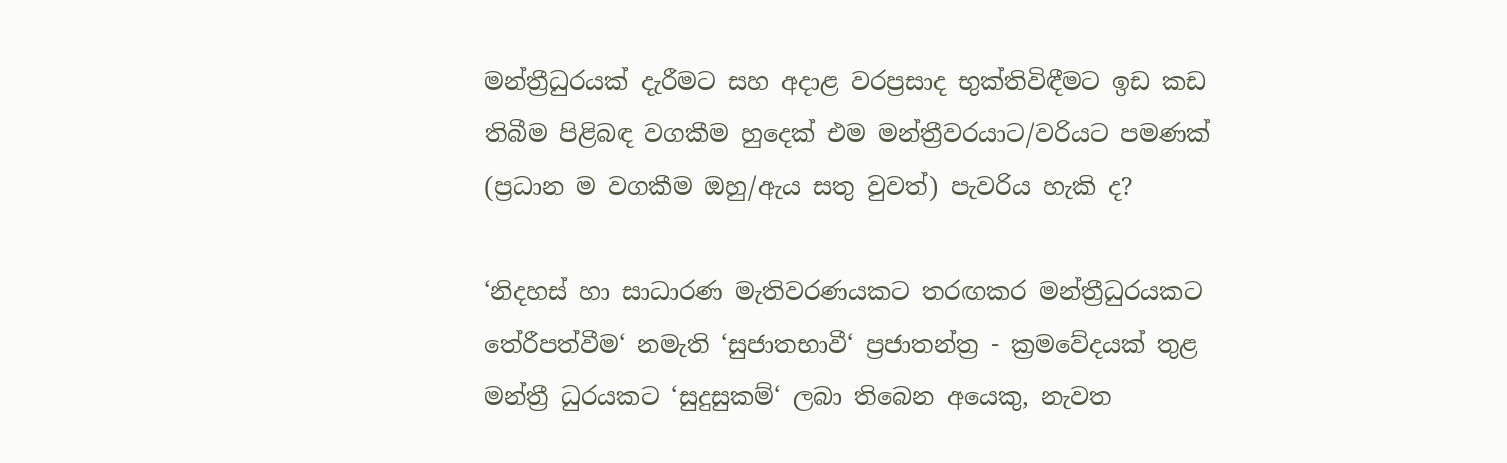මන්ත්‍රීධුරයක් දැරීමට සහ අදාළ වරප්‍ර‍සාද භුක්තිවිඳීමට ඉඩ කඩ තිබීම පිළිබඳ වගකීම හුදෙක් එම මන්ත්‍රීවරයාට/වරියට පමණක් (ප්‍ර‍ධාන ම වගකීම ඔහු/ඇය සතු වුවත්) පැවරිය හැකි ද?

‘නිදහස් හා සාධාරණ මැතිවරණයකට තරඟකර මන්ත්‍රීධුරයකට තේරීපත්වීම‘ නමැති ‘සුජාතභාවී‘ ප්‍ර‍ජාතන්ත්‍ර‍ - ක්‍ර‍මවේදයක් තුළ මන්ත්‍රී ධුරයකට ‘සුදුසුකම්‘ ලබා තිබෙන අයෙකු, නැවත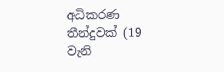අධිකරණ තීන්දුවක් (19 වැනි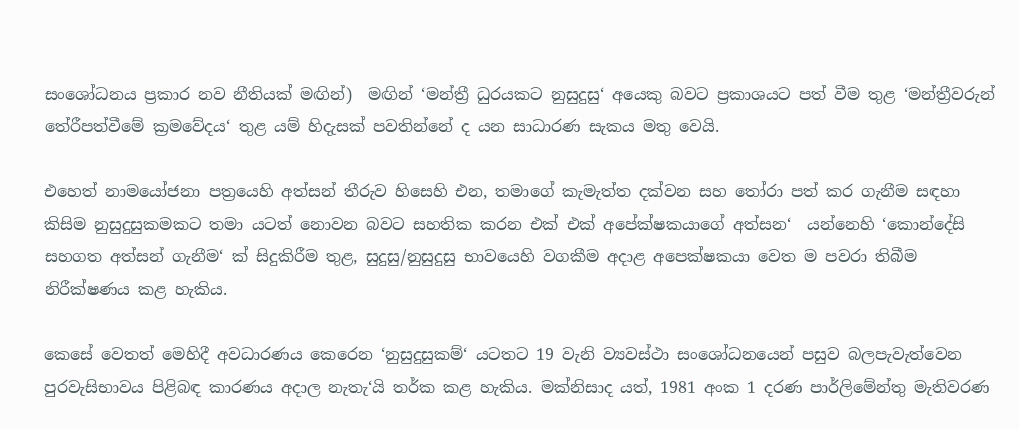සංශෝධනය ප්‍ර‍කාර නව නීතියක් මඟින්)  මඟින් ‘මන්ත්‍රී ධුරයකට නුසුදුසු‘ අයෙකු බවට ප්‍ර‍කාශයට පත් වීම තුළ ‘මන්ත්‍රීවරුන් තේරීපත්වීමේ ක්‍ර‍මවේදය‘ තුළ යම් හිදැසක් පවතින්නේ ද යන සාධාරණ සැකය මතු වෙයි.

එහෙත් නාමයෝජනා පත්‍රයෙහි අත්සන් තීරුව හිසෙහි එන, තමාගේ කැමැත්ත දක්වන සහ තෝරා පත් කර ගැනීම සඳහා කිසිම නුසුදුසුකමකට තමා යටත් නොවන බවට සහතික කරන එක් එක් අපේක්ෂකයාගේ අත්සන‘  යන්නෙහි ‘කොන්දේසි සහගත අත්සන් ගැනීම‘ ක් සිදුකිරීම තුළ, සුදුසු/නුසුදුසු භාවයෙහි වගකීම අදාළ අපෙක්ෂකයා වෙත ම පවරා තිබීම නිරීක්ෂණය කළ හැකිය.

කෙසේ වෙතත් මෙහිදී අවධාරණය කෙරෙන ‘නුසුදුසුකම්‘ යටතට 19 වැනි ව්‍යවස්ථා සංශෝධනයෙන් පසුව බලපැවැත්වෙන පුරවැසිභාවය පිළිබඳ කාරණය අදාල නැතැ‘යි තර්ක කළ හැකිය. මක්නිසාද යත්, 1981 අංක 1 දරණ පාර්ලිමේන්තු මැතිවරණ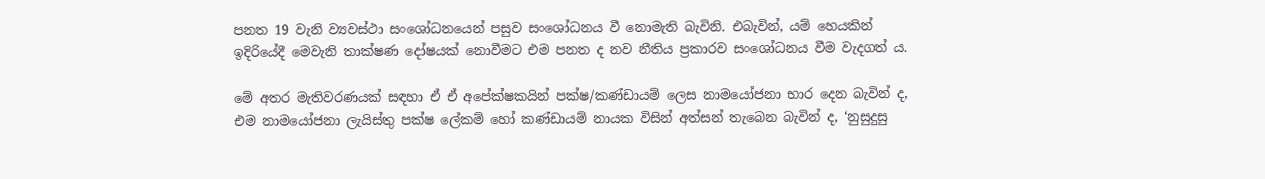පනත 19 වැනි ව්‍යවස්ථා සංශෝධනයෙන් පසුව සංශෝධනය වී නොමැති බැවිනි. එබැවින්, යම් හෙයකින් ඉදිරියේදී මෙවැනි තාක්ෂණ දෝෂයක් නොවීමට එම පනත ද නව නීතිය ප්‍ර‍කාරව සංශෝධනය වීම වැදගත් ය.

මේ අතර මැතිවරණයක් සඳහා ඒ ඒ අපේක්ෂකයින් පක්ෂ/කණ්ඩායම් ලෙස නාමයෝජනා භාර දෙන බැවින් ද, එම නාමයෝජනා ලැයිස්තු පක්ෂ ලේකම් හෝ කණ්ඩායම් නායක විසින් අත්සන් තැබෙන බැවින් ද, ‘නුසුදුසු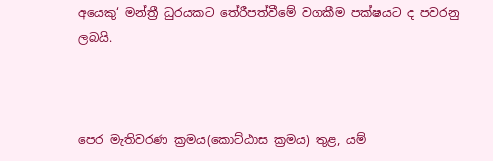අයෙකු‘ මන්ත්‍රී ධුරයකට තේරීපත්වීමේ වගකීම පක්ෂයට ද පවරනු ලබයි.



පෙර මැතිවරණ ක්‍ර‍මය(කොට්ඨාස ක්‍ර‍මය) තුළ, යම්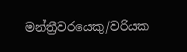මන්ත්‍රීවරයෙකු/වරියක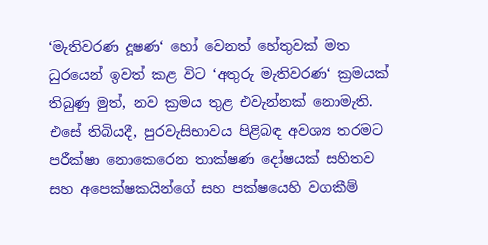‘මැතිවරණ දූෂණ‘ හෝ වෙනත් හේතුවක් මත ධුරයෙන් ඉවත් කළ විට ‘අතුරු මැතිවරණ‘ ක්‍ර‍මයක් තිබුණු මුත්, නව ක්‍ර‍මය තුළ එවැන්නක් නොමැති. එසේ තිබියදී, පුරවැසිභාවය පිළිබඳ අවශ්‍ය තරමට පරීක්ෂා නොකෙරෙන තාක්ෂණ දෝෂයක් සහිතව සහ අපෙක්ෂකයින්ගේ සහ පක්ෂයෙහි වගකීම්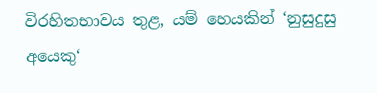විරහිතභාවය තුළ, යම් හෙයකින් ‘නුසුදුසු අයෙකු‘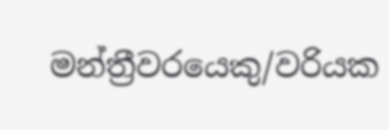මන්ත්‍රීවරයෙකු/වරියක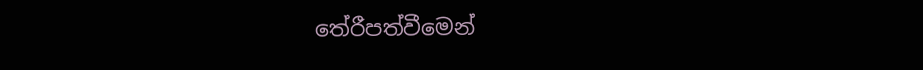තේරීපත්වීමෙන්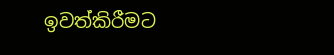ඉවත්කිරීමට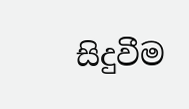සිදුවීම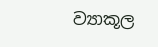ව්‍යාකූල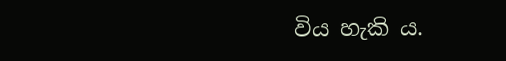විය හැකි ය.